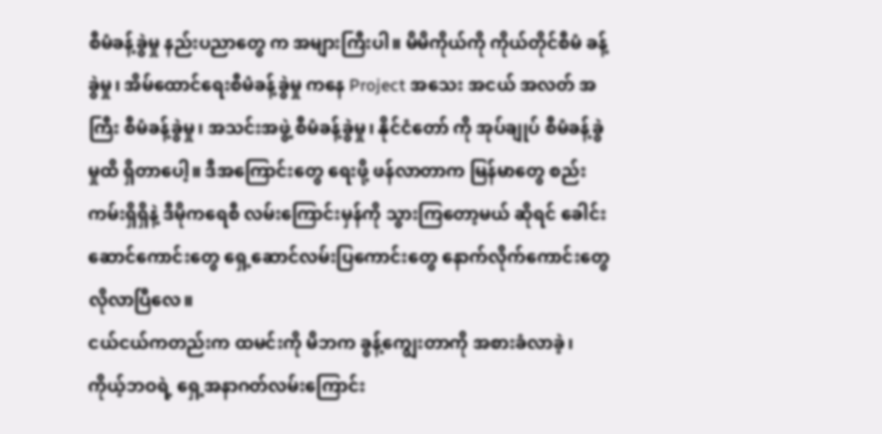စီမံခန့်ခွဲမှု နည်းပညာတွေ က အများကြီးပါ။ မိမိကိုယ်ကို ကိုယ်တိုင်စီမံ ခန့်ခွဲမှု၊ အိမ်ထောင်ရေးစီမံခန့်ခွဲမှု ကနေ Project အသေး အငယ် အလတ် အကြီး စီမံခန့်ခွဲမှု၊ အသင်းအဖွဲ့ စီမံခန့်ခွဲမှု၊ နိုင်ငံတော် ကို အုပ်ချုပ် စီမံခန့်ခွဲမှုထိ ရှိတာပေါ့။ ဒီအကြောင်းတွေ ရေးဖို့ ဖန်လာတာက မြန်မာတွေ စည်းကမ်းရှိရှိနဲ့ ဒီမိုကရေစီ လမ်းကြောင်းမှန်ကို သွားကြတော့မယ် ဆိုရင် ခေါင်းဆောင်ကောင်းတွေ ရှေ့ဆောင်လမ်းပြကောင်းတွေ နောက်လိုက်ကောင်းတွေ လိုလာပြီလေ။
ငယ်ငယ်ကတည်းက ထမင်းကို မိဘက ခွန့်ကျွေးတာကို အစားခံလာခဲ့၊ ကိုယ့်ဘဝရဲ့ ရှေ့အနာဂတ်လမ်းကြောင်း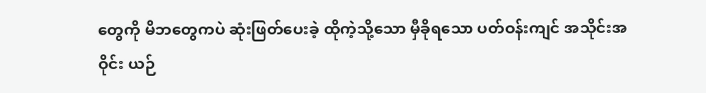တွေကို မိဘတွေကပဲ ဆုံးဖြတ်ပေးခဲ့ ထိုကဲ့သို့သော မှီခိုရသော ပတ်ဝန်းကျင် အသိုင်းအဝိုင်း ယဉ်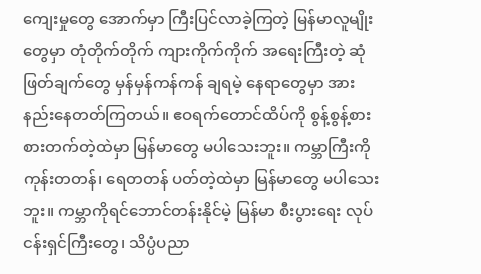ကျေးမှုတွေ အောက်မှာ ကြီးပြင်လာခဲ့ကြတဲ့ မြန်မာလူမျိုးတွေမှာ တုံတိုက်တိုက် ကျားကိုက်ကိုက် အရေးကြီးတဲ့ ဆုံဖြတ်ချက်တွေ မှန်မှန်ကန်ကန် ချရမဲ့ နေရာတွေမှာ အားနည်းနေတတ်ကြတယ်။ ဧဝရက်တောင်ထိပ်ကို စွန့်စွန့်စားစားတက်တဲ့ထဲမှာ မြန်မာတွေ မပါသေးဘူး။ ကမ္ဘာကြီးကို ကုန်းတတန်၊ ရေတတန် ပတ်တဲ့ထဲမှာ မြန်မာတွေ မပါသေးဘူး။ ကမ္ဘာကိုရင်ဘောင်တန်းနိုင်မဲ့ မြန်မာ စီးပွားရေး လုပ်ငန်းရှင်ကြီးတွေ၊ သိပ္ပံပညာ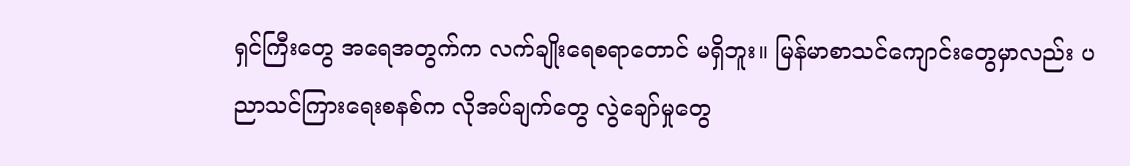ရှင်ကြီးတွေ အရေအတွက်က လက်ချိုးရေစရာတောင် မရှိဘူး။ မြန်မာစာသင်ကျောင်းတွေမှာလည်း ပညာသင်ကြားရေးစနစ်က လိုအပ်ချက်တွေ လွဲချော်မှုတွေ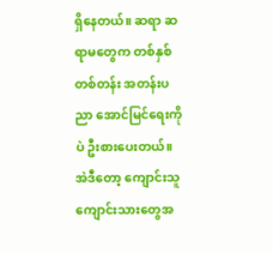ရှိနေတယ်။ ဆရာ ဆရာမတွေက တစ်နှစ် တစ်တန်း အတန်းပညာ အောင်မြင်ရေးကိုပဲ ဦးစားပေးတယ်။ အဲဒီတော့ ကျောင်းသူကျောင်းသားတွေအ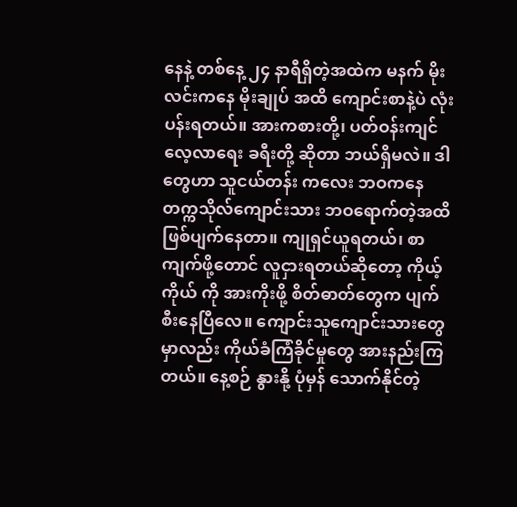နေနဲ့ တစ်နေ့ ၂၄ နာရီရှိတဲ့အထဲက မနက် မိုးလင်းကနေ မိုးချုပ် အထိ ကျောင်းစာနဲ့ပဲ လုံးပန်းရတယ်။ အားကစားတို့၊ ပတ်ဝန်းကျင်လေ့လာရေး ခရီးတို့ ဆိုတာ ဘယ်ရှိမလဲ။ ဒါတွေဟာ သူငယ်တန်း ကလေး ဘဝကနေ တက္ကသိုလ်ကျောင်းသား ဘဝရောက်တဲ့အထိ ဖြစ်ပျက်နေတာ။ ကျုရှင်ယူရတယ်၊ စာကျက်ဖို့တောင် လူငှားရတယ်ဆိုတော့ ကိုယ့်ကိုယ် ကို အားကိုးဖို့ စိတ်ဓာတ်တွေက ပျက်စီးနေပြီလေ။ ကျောင်းသူကျောင်းသားတွေမှာလည်း ကိုယ်ခံကြံခိုင်မှုတွေ အားနည်းကြတယ်။ နေ့စဉ် နွားနို့ ပုံမှန် သောက်နိုင်တဲ့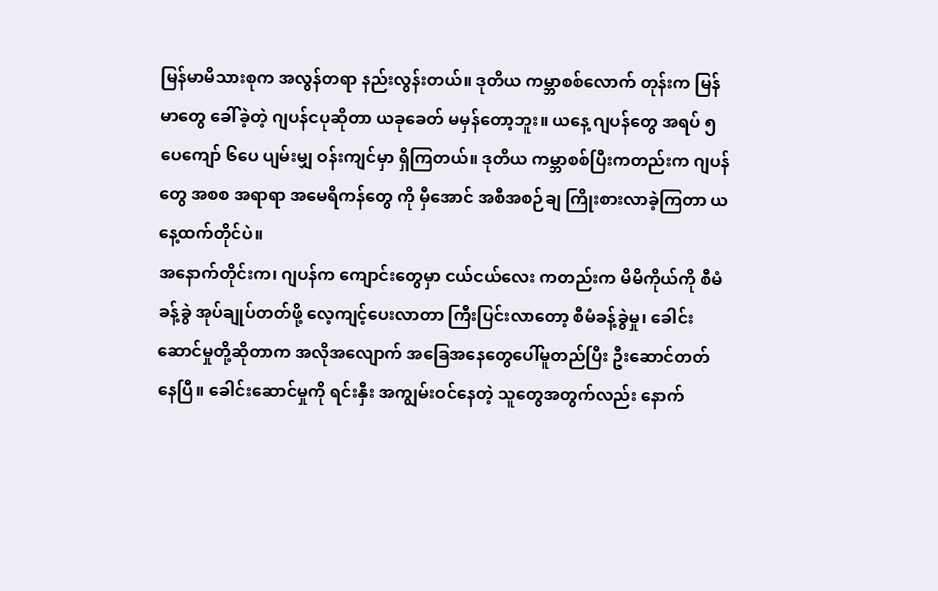မြန်မာမိသားစုက အလွန်တရာ နည်းလွန်းတယ်။ ဒုတိယ ကမ္ဘာစစ်လောက် တုန်းက မြန်မာတွေ ခေါ်ခဲ့တဲ့ ဂျပန်ငပုဆိုတာ ယခုခေတ် မမှန်တော့ဘူး။ ယနေ့ ဂျပန်တွေ အရပ် ၅ပေကျော် ၆ပေ ပျမ်းမျှ ဝန်းကျင်မှာ ရှိကြတယ်။ ဒုတိယ ကမ္ဘာစစ်ပြီးကတည်းက ဂျပန်တွေ အစစ အရာရာ အမေရိကန်တွေ ကို မှီအောင် အစီအစဉ်ချ ကြိုးစားလာခဲ့ကြတာ ယနေ့ထက်တိုင်ပဲ။
အနောက်တိုင်းက၊ ဂျပန်က ကျောင်းတွေမှာ ငယ်ငယ်လေး ကတည်းက မိမိကိုယ်ကို စီမံခန့်ခွဲ အုပ်ချုပ်တတ်ဖို့ လေ့ကျင့်ပေးလာတာ ကြီးပြင်းလာတော့ စီမံခန့်ခွဲမှု၊ ခေါင်းဆောင်မှုတို့ဆိုတာက အလိုအလျောက် အခြေအနေတွေပေါ်မူတည်ပြီး ဦးဆောင်တတ်နေပြီ။ ခေါင်းဆောင်မှုကို ရင်းနှီး အကျွမ်းဝင်နေတဲ့ သူတွေအတွက်လည်း နောက်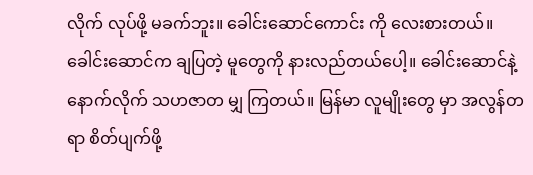လိုက် လုပ်ဖို့ မခက်ဘူး။ ခေါင်းဆောင်ကောင်း ကို လေးစားတယ်။ ခေါင်းဆောင်က ချပြတဲ့ မူတွေကို နားလည်တယ်ပေါ့။ ခေါင်းဆောင်နဲ့ နောက်လိုက် သဟဇာတ မျှ ကြတယ်။ မြန်မာ လူမျိုးတွေ မှာ အလွန်တရာ စိတ်ပျက်ဖို့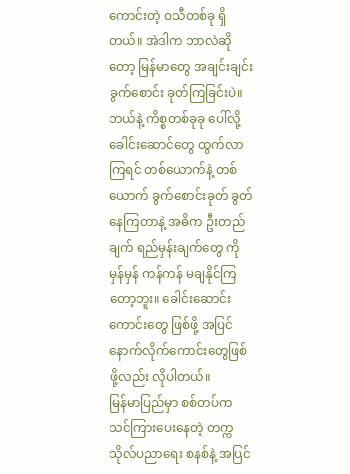ကောင်းတဲ့ ဝသီတစ်ခု ရှိတယ်။ အဲဒါက ဘာလဲဆိုတော့ မြန်မာတွေ အချင်းချင်း ခွက်စောင်း ခုတ်ကြခြင်းပဲ။ ဘယ်နဲ့ ကိစ္စတစ်ခုခု ပေါ်လို့ ခေါင်းဆောင်တွေ ထွက်လာကြရင် တစ်ယောက်နဲ့ တစ်ယောက် ခွက်စောင်းခုတ် ခွတ်နေကြတာနဲ့ အဓိက ဦးတည်ချက် ရည်မှန်းချက်တွေ ကို မှန်မှန် ကန်ကန် မချနိုင်ကြတော့ဘူး။ ခေါင်းဆောင်းကောင်းတွေ ဖြစ်ဖို့ အပြင် နောက်လိုက်ကောင်းတွေဖြစ်ဖို့လည်း လိုပါတယ်။
မြန်မာပြည်မှာ စစ်တပ်က သင်ကြားပေးနေတဲ့ တက္ကသိုလ်ပညာရေး စနစ်နဲ့ အပြင်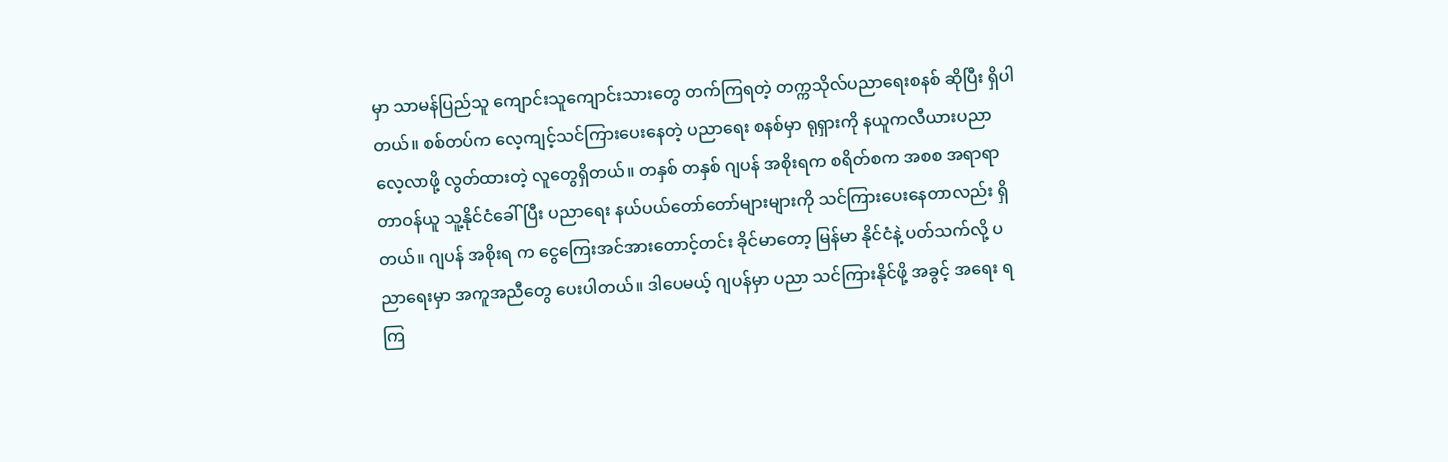မှာ သာမန်ပြည်သူ ကျောင်းသူကျောင်းသားတွေ တက်ကြရတဲ့ တက္ကသိုလ်ပညာရေးစနစ် ဆိုပြီး ရှိပါတယ်။ စစ်တပ်က လေ့ကျင့်သင်ကြားပေးနေတဲ့ ပညာရေး စနစ်မှာ ရုရှားကို နယူကလီယားပညာ လေ့လာဖို့ လွတ်ထားတဲ့ လူတွေရှိတယ်။ တနှစ် တနှစ် ဂျပန် အစိုးရက စရိတ်စက အစစ အရာရာ တာဝန်ယူ သူ့နိုင်ငံခေါ်ပြီး ပညာရေး နယ်ပယ်တော်တော်များများကို သင်ကြားပေးနေတာလည်း ရှိတယ်။ ဂျပန် အစိုးရ က ငွေကြေးအင်အားတောင့်တင်း ခိုင်မာတော့ မြန်မာ နိုင်ငံနဲ့ ပတ်သက်လို့ ပညာရေးမှာ အကူအညီတွေ ပေးပါတယ်။ ဒါပေမယ့် ဂျပန်မှာ ပညာ သင်ကြားနိုင်ဖို့ အခွင့် အရေး ရကြ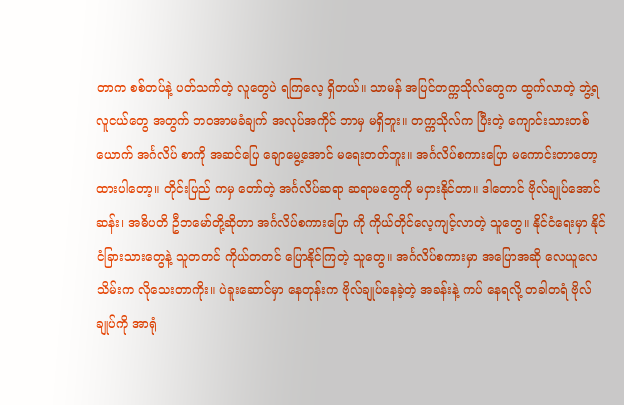တာက စစ်တပ်နဲ့ ပတ်သက်တဲ့ လူတွေပဲ ရကြလေ့ ရှိတယ်။ သာမန် အပြင်တက္ကသိုလ်တွေက ထွက်လာတဲ့ ဘွဲ့ရလူငယ်တွေ အတွက် ဘဝအာမခံချက် အလုပ်အကိုင် ဘာမှ မရှိဘူး။ တက္ကသိုလ်က ပြီးတဲ့ ကျောင်းသားတစ်ယောက် အင်္ဂလိပ် စာကို အဆင်ပြေ ချောမွေ့အောင် မရေးတတ်ဘူး။ အင်္ဂလိပ်စကားပြော မကောင်းတာတော့ ထားပါတော့။ တိုင်းပြည် ကမှ တော်တဲ့ အင်္ဂလိပ်ဆရာ ဆရာမတွေကို မငှားနိုင်တာ။ ဒါတောင် ဗိုလ်ချုပ်အောင်ဆန်း၊ အဓိပတိ ဦဘမော်တို့ဆိုတာ အင်္ဂလိပ်စကားပြော ကို ကိုယ်တိုင်လေ့ကျင့်လာတဲ့ သူတွေ။ နိုင်ငံရေးမှာ နိုင်ငံခြားသားတွေနဲ့ သူတတင် ကိုယ်တတင် ပြောနိုင်ကြတဲ့ သူတွေ။ အင်္ဂလိပ်စကားမှာ အပြောအဆို လေယူလေသိမ်းက လိုသေးတာကိုး။ ပဲခူးဆောင်မှာ နေတုန်းက ဗိုလ်ချုပ်နေခဲ့တဲ့ အခန်းနဲ့ ကပ် နေရလို့ တခါတရံ ဗိုလ်ချုပ်ကို အာရုံ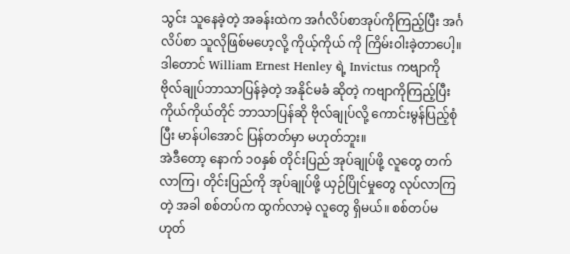သွင်း သူနေခဲ့တဲ့ အခန်းထဲက အင်္ဂလိပ်စာအုပ်ကိုကြည့်ပြီး အင်္ဂလိပ်စာ သူလိုဖြစ်မဟေ့လို့ ကိုယ့်ကိုယ် ကို ကြိမ်းဝါးခဲ့တာပေါ့။ ဒါတောင် William Ernest Henley ရဲ့ Invictus ကဗျာကို ဗိုလ်ချုပ်ဘာသာပြန်ခဲ့တဲ့ အနိုင်မခံ ဆိုတဲ့ ကဗျာကိုကြည့်ပြီး ကိုယ်ကိုယ်တိုင် ဘာသာပြန်ဆို ဗိုလ်ချုပ်လို့ ကောင်းမွန်ပြည့်စုံပြီး မာန်ပါအောင် ပြန်တတ်မှာ မဟုတ်ဘူး။
အဲဒီတော့ နောက် ၁၀နှစ် တိုင်းပြည် အုပ်ချုပ်ဖို့ လူတွေ တက်လာကြ၊ တိုင်းပြည်ကို အုပ်ချုပ်ဖို့ ယှဉ်ပြိုင်မှုတွေ လုပ်လာကြတဲ့ အခါ စစ်တပ်က ထွက်လာမဲ့ လူတွေ ရှိမယ်။ စစ်တပ်မဟုတ်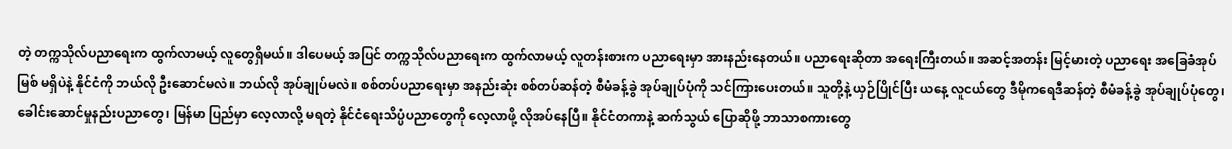တဲ့ တက္ကသိုလ်ပညာရေးက ထွက်လာမယ့် လူတွေရှိမယ်။ ဒါပေမယ့် အပြင် တက္ကသိုလ်ပညာရေးက ထွက်လာမယ့် လူတန်းစားက ပညာရေးမှာ အားနည်းနေတယ်။ ပညာရေးဆိုတာ အရေးကြီးတယ်။ အဆင့်အတန်း မြင့်မားတဲ့ ပညာရေး အခြေခံအုပ်မြစ် မရှိပဲနဲ့ နိုင်ငံကို ဘယ်လို ဦးဆောင်မလဲ။ ဘယ်လို အုပ်ချုပ်မလဲ။ စစ်တပ်ပညာရေးမှာ အနည်းဆုံး စစ်တပ်ဆန်တဲ့ စီမံခန့်ခွဲ အုပ်ချုပ်ပုံကို သင်ကြားပေးတယ်။ သူတို့နဲ့ ယှဉ်ပြိုင်ပြီး ယနေ့ လူငယ်တွေ ဒီမိုကရေဒီဆန်တဲ့ စီမံခန့်ခွဲ အုပ်ချုပ်ပုံတွေ၊ ခေါင်းဆောင်မှုနည်းပညာတွေ၊ မြန်မာ ပြည်မှာ လေ့လာလို့ မရတဲ့ နိုင်ငံရေးသိပ္ပံပညာတွေကို လေ့လာဖို့ လိုအပ်နေပြီ။ နိုင်ငံတကာနဲ့ ဆက်သွယ် ပြောဆိုဖို့ ဘာသာစကားတွေ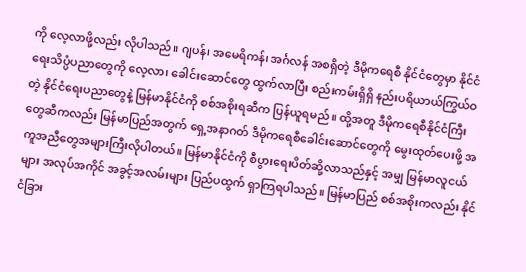ကို လေ့လာဖို့လည်း လိုပါသည်။ ဂျပန်၊ အမေရိကန်၊ အင်္ဂလန် အစရှိတဲ့ ဒီမိုကရေစီ နိုင်ငံတွေမှာ နိုင်ငံရေးသိပ္ပံပညာတွေကို လေ့လာ၊ ခေါင်းဆောင်တွေ ထွက်လာပြီး စည်းကမ်းရှိရှိ နည်းပရိယာယ်ကြွယ်ဝတဲ့ နိုင်ငံရေးပညာတွေနဲ့ မြန်မာနိုင်ငံကို စစ်အစိုးရဆီက ပြန်ယူရမည်။ ထို့အတူ ဒီမိုကရေစီနိုင်ငံကြီးတွေဆီကလည်း မြန်မာပြည်အတွက် ရှေ့အနာဂတ် ဒီမိုကရေစီခေါင်းဆောင်တွေကို မွေးထုတ်ပေးဖို့ အကူအညီတွေအများကြီးလိုပါတယ်။ မြန်မာနိုင်ငံကို စီပွားရေးပိတ်ဆို့လာသည်နှင့် အမျှ မြန်မာလူငယ်များ အလုပ်အကိုင် အခွင့်အလမ်းများ ပြည်ပထွက် ရှာကြရပါသည်။ မြန်မာပြည် စစ်အစိုးကလည်း နိုင်ငံခြား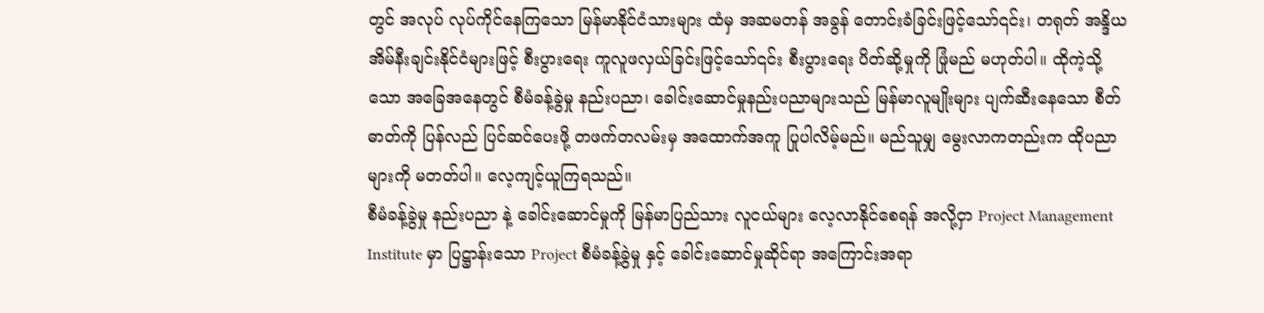တွင် အလုပ် လုပ်ကိုင်နေကြသော မြန်မာနိုင်ငံသားများ ထံမှ အဆမတန် အခွန် တောင်းခံခြင်းဖြင့်သော်၎င်း၊ တရုတ် အန္ဒိယ အိမ်နီးချင်းနိုင်ငံများဖြင့် စီးပွားရေး ကူလူဖလှယ်ခြင်းဖြင့်သော်၎င်း စီးပွားရေး ပိတ်ဆို့မှုကို ဖြုံမည် မဟုတ်ပါ။ ထိုကဲ့သို့သော အခြေအနေတွင် စီမံခန့်ခွဲမှု နည်းပညာ၊ ခေါင်းဆောင်မှုနည်းပညာများသည် မြန်မာလူမျိုးများ ပျက်ဆီးနေသော စီတ်ဓာတ်ကို ပြန်လည် ပြင်ဆင်ပေးဖို့ တဖက်တလမ်းမှ အထောက်အကူ ပြုပါလိမ့်မည်။ မည်သူမျှ မွေးလာကတည်းက ထိုပညာများကို မတတ်ပါ။ လေ့ကျင့်ယူကြရသည်။
စီမံခန့်ခွဲမှု နည်းပညာ နဲ့ ခေါင်းဆောင်မှုကို မြန်မာပြည်သား လူငယ်များ လေ့လာနိုင်စေရန် အလို့ငှာ Project Management Institute မှာ ပြဋ္ဌာန်းသော Project စီမံခန့်ခွဲမှု နှင့် ခေါင်းဆောင်မှုဆိုင်ရာ အကြောင်းအရာ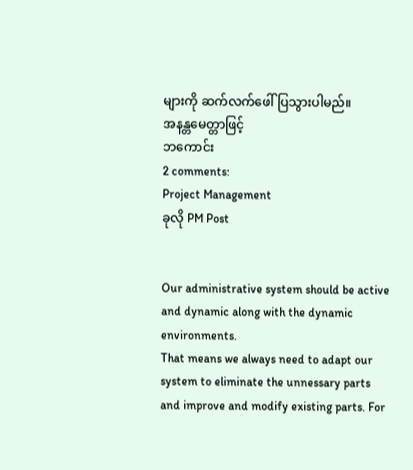များကို ဆက်လက်ဖေါ်ပြသွားပါမည်။
အနန္တမေတ္တာဖြင့်
ဘကောင်း
2 comments:
Project Management
ခုလို PM Post


Our administrative system should be active and dynamic along with the dynamic environments.
That means we always need to adapt our system to eliminate the unnessary parts and improve and modify existing parts. For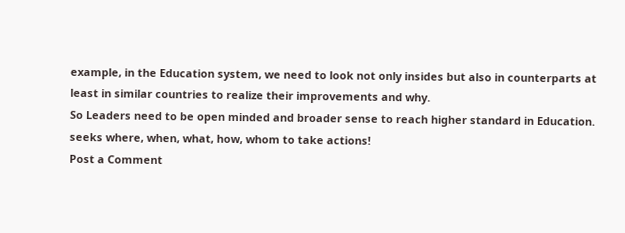example, in the Education system, we need to look not only insides but also in counterparts at least in similar countries to realize their improvements and why.
So Leaders need to be open minded and broader sense to reach higher standard in Education. seeks where, when, what, how, whom to take actions!
Post a Comment